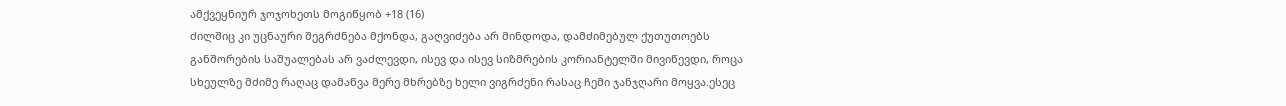ამქვეყნიურ ჯოჯოხეთს მოგიწყობ +18 (16)
ძილშიც კი უცნაური შეგრძნება მქონდა, გაღვიძება არ მინდოდა, დამძიმებულ ქუთუთოებს განშორების საშუალებას არ ვაძლევდი, ისევ და ისევ სიზმრების კორიანტელში მივიწევდი, როცა სხეულზე მძიმე რაღაც დამაწვა მერე მხრებზე ხელი ვიგრძენი რასაც ჩემი ჯანჯღარი მოყვა.ესეც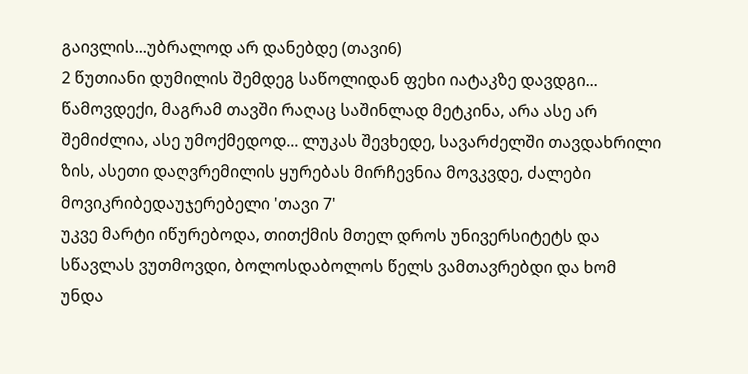გაივლის...უბრალოდ არ დანებდე (თავი6)
2 წუთიანი დუმილის შემდეგ საწოლიდან ფეხი იატაკზე დავდგი... წამოვდექი, მაგრამ თავში რაღაც საშინლად მეტკინა, არა ასე არ შემიძლია, ასე უმოქმედოდ... ლუკას შევხედე, სავარძელში თავდახრილი ზის, ასეთი დაღვრემილის ყურებას მირჩევნია მოვკვდე, ძალები მოვიკრიბედაუჯერებელი 'თავი 7'
უკვე მარტი იწურებოდა, თითქმის მთელ დროს უნივერსიტეტს და სწავლას ვუთმოვდი, ბოლოსდაბოლოს წელს ვამთავრებდი და ხომ უნდა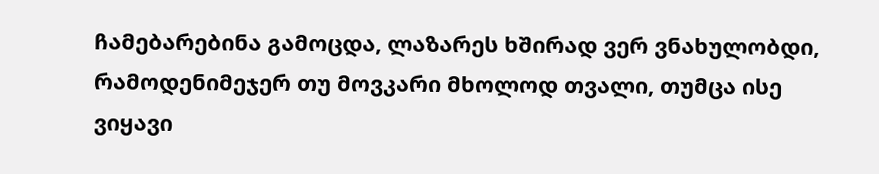ჩამებარებინა გამოცდა, ლაზარეს ხშირად ვერ ვნახულობდი, რამოდენიმეჯერ თუ მოვკარი მხოლოდ თვალი, თუმცა ისე ვიყავი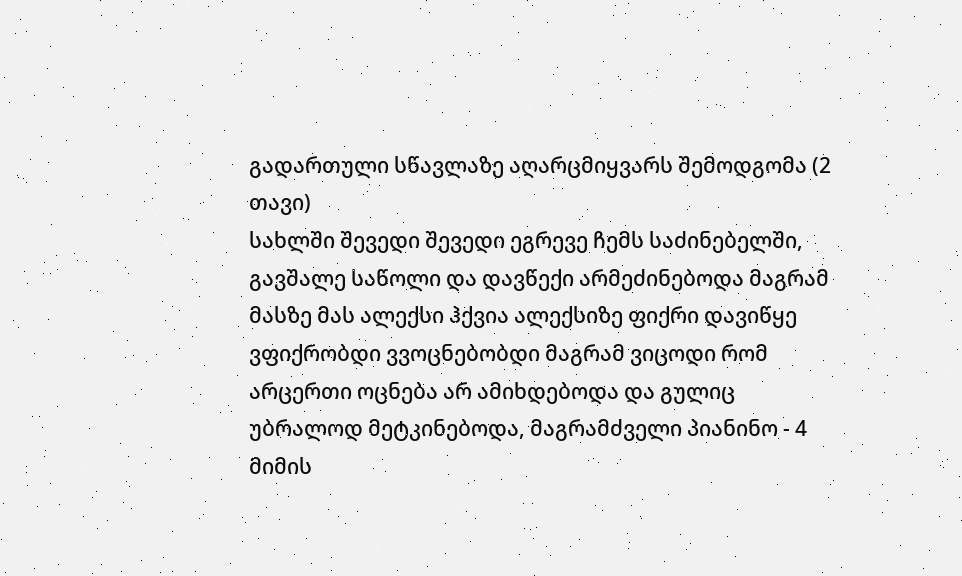გადართული სწავლაზე აღარცმიყვარს შემოდგომა (2 თავი)
სახლში შევედი შევედი ეგრევე ჩემს საძინებელში, გავშალე საწოლი და დავწექი არმეძინებოდა მაგრამ მასზე მას ალექსი ჰქვია ალექსიზე ფიქრი დავიწყე ვფიქრობდი ვვოცნებობდი მაგრამ ვიცოდი რომ არცერთი ოცნება არ ამიხდებოდა და გულიც უბრალოდ მეტკინებოდა, მაგრამძველი პიანინო - 4
მიმის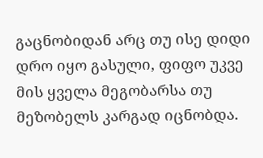გაცნობიდან არც თუ ისე დიდი დრო იყო გასული, ფიფო უკვე მის ყველა მეგობარსა თუ მეზობელს კარგად იცნობდა.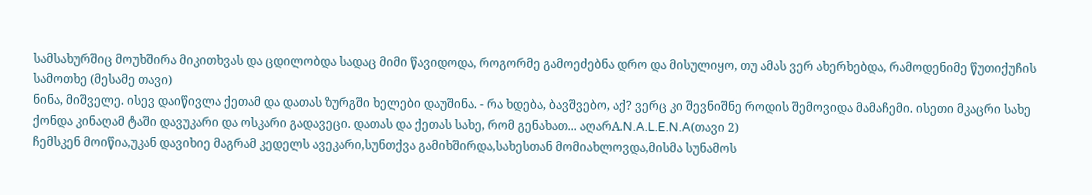სამსახურშიც მოუხშირა მიკითხვას და ცდილობდა სადაც მიმი წავიდოდა, როგორმე გამოეძებნა დრო და მისულიყო, თუ ამას ვერ ახერხებდა, რამოდენიმე წუთიქუჩის სამოთხე (მესამე თავი)
ნინა, მიშველე. ისევ დაიწივლა ქეთამ და დათას ზურგში ხელები დაუშინა. - რა ხდება, ბავშვებო, აქ? ვერც კი შევნიშნე როდის შემოვიდა მამაჩემი. ისეთი მკაცრი სახე ქონდა კინაღამ ტაში დავუკარი და ოსკარი გადავეცი. დათას და ქეთას სახე, რომ გენახათ... აღარA.N.A.L.E.N.A(თავი 2)
ჩემსკენ მოიწია,უკან დავიხიე მაგრამ კედელს ავეკარი,სუნთქვა გამიხშირდა,სახესთან მომიახლოვდა,მისმა სუნამოს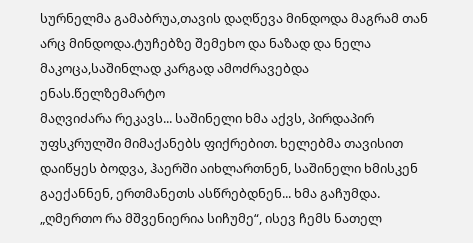სურნელმა გამაბრუა,თავის დაღწევა მინდოდა მაგრამ თან არც მინდოდა.ტუჩებზე შემეხო და ნაზად და ნელა მაკოცა,საშინლად კარგად ამოძრავებდა ენას.წელზემარტო
მაღვიძარა რეკავს... საშინელი ხმა აქვს, პირდაპირ უფსკრულში მიმაქანებს ფიქრებით. ხელებმა თავისით დაიწყეს ბოდვა, ჰაერში აიხლართნენ, საშინელი ხმისკენ გაექანნენ, ერთმანეთს ასწრებდნენ... ხმა გაჩუმდა. „ღმერთო რა მშვენიერია სიჩუმე“, ისევ ჩემს ნათელ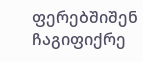ფერებშიშენ ჩაგიფიქრე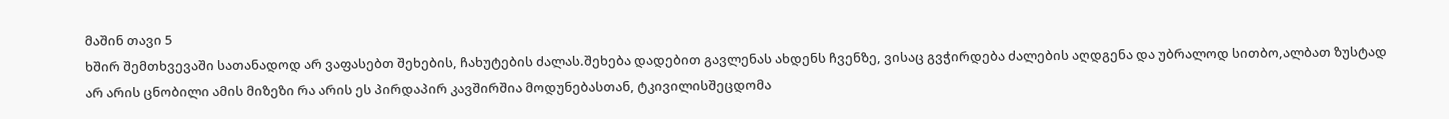მაშინ თავი 5
ხშირ შემთხვევაში სათანადოდ არ ვაფასებთ შეხების, ჩახუტების ძალას.შეხება დადებით გავლენას ახდენს ჩვენზე, ვისაც გვჭირდება ძალების აღდგენა და უბრალოდ სითბო,ალბათ ზუსტად არ არის ცნობილი ამის მიზეზი რა არის ეს პირდაპირ კავშირშია მოდუნებასთან, ტკივილისშეცდომა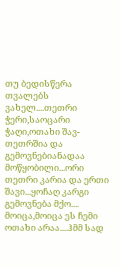თუ ბედისწერა
თვალებს ვახელ....თეთრი ჭერი,საოცარი ჭაღი,ოთახი შავ-თეთრშია და გემოვნებიანადაა მოწყობილი...ორი თეთრი კარია და ერთი შავი...ყოჩაღ კარგი გემოვნება მქო.... მოიცა,მოიცა ეს ჩემი ოთახი არაა....ჰმმ სად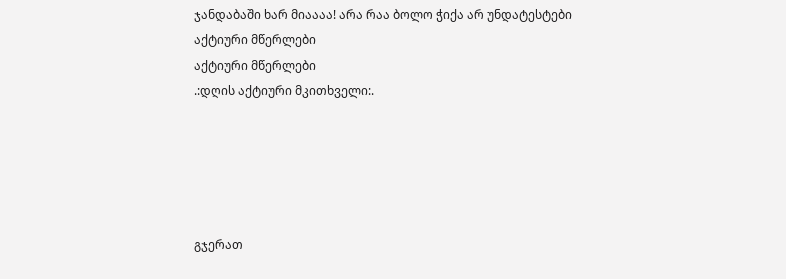ჯანდაბაში ხარ მიაააა! არა რაა ბოლო ჭიქა არ უნდატესტები
აქტიური მწერლები
აქტიური მწერლები
.:დღის აქტიური მკითხველი:.





გჯერათ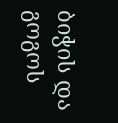ბიჭის და გოგოს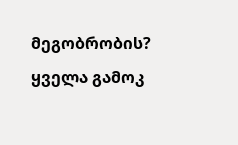მეგობრობის?
ყველა გამოკ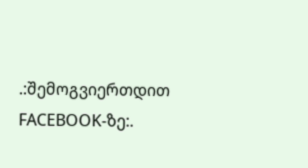.:შემოგვიერთდით FACEBOOK-ზე:.